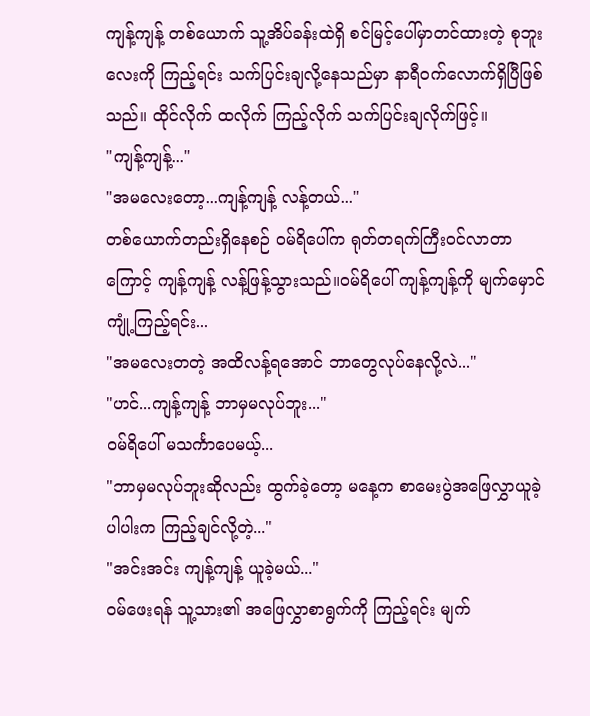ကျန့်ကျန့် တစ်ယောက် သူ့အိပ်ခန်းထဲရှိ စင်မြင့်ပေါ်မှာတင်ထားတဲ့ စုဘူးလေးကို ကြည့်ရင်း သက်ပြင်းချလို့နေသည်မှာ နာရီဝက်လောက်ရှိပြီဖြစ်သည်။ ထိုင်လိုက် ထလိုက် ကြည့်လိုက် သက်ပြင်းချလိုက်ဖြင့်။
"ကျန့်ကျန့်..."
"အမလေးတော့...ကျန့်ကျန့် လန့်တယ်..."
တစ်ယောက်တည်းရှိနေစဉ် ဝမ်ရိပေါ်က ရုတ်တရက်ကြီးဝင်လာတာကြောင့် ကျန့်ကျန့် လန့်ဖြန့်သွားသည်။ဝမ်ရိပေါ် ကျန့်ကျန့်ကို မျက်မှောင်ကျုံ့ကြည့်ရင်း...
"အမလေးတတဲ့ အထိလန့်ရအောင် ဘာတွေလုပ်နေလို့လဲ..."
"ဟင်...ကျန့်ကျန့် ဘာမှမလုပ်ဘူး..."
ဝမ်ရိပေါ် မသင်္ကာပေမယ့်...
"ဘာမှမလုပ်ဘူးဆိုလည်း ထွက်ခဲ့တော့ မနေ့က စာမေးပွဲအဖြေလွှာယူခဲ့ ပါပါးက ကြည့်ချင်လို့တဲ့..."
"အင်းအင်း ကျန့်ကျန့် ယူခဲ့မယ်..."
ဝမ်ဖေးရန် သူ့သား၏ အဖြေလွှာစာရွက်ကို ကြည့်ရင်း မျက်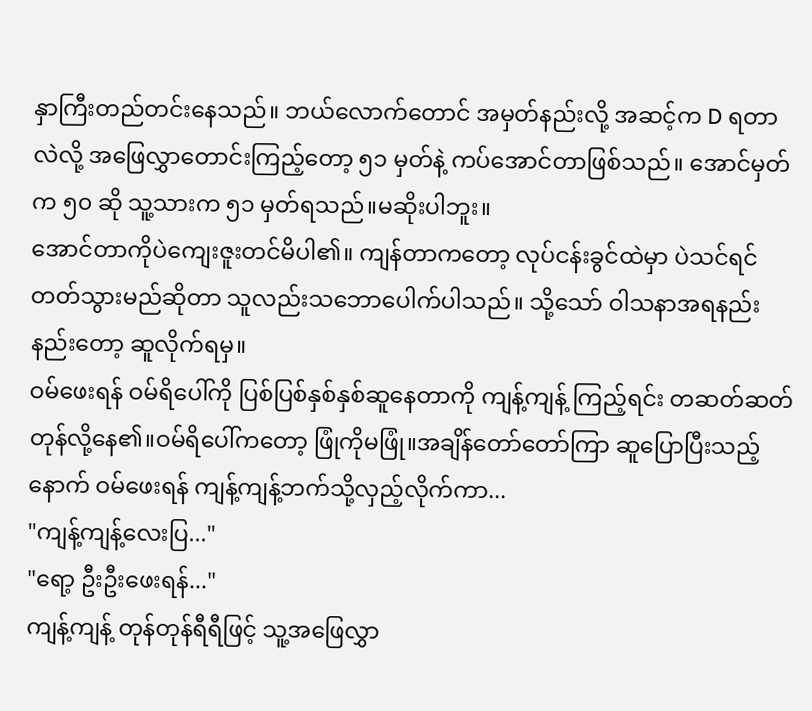နှာကြီးတည်တင်းနေသည်။ ဘယ်လောက်တောင် အမှတ်နည်းလို့ အဆင့်က D ရတာလဲလို့ အဖြေလွှာတောင်းကြည့်တော့ ၅၁ မှတ်နဲ့ ကပ်အောင်တာဖြစ်သည်။ အောင်မှတ်က ၅၀ ဆို သူ့သားက ၅၁ မှတ်ရသည်။မဆိုးပါဘူး။
အောင်တာကိုပဲကျေးဇူးတင်မိပါ၏။ ကျန်တာကတော့ လုပ်ငန်းခွင်ထဲမှာ ပဲသင်ရင်တတ်သွားမည်ဆိုတာ သူလည်းသဘောပေါက်ပါသည်။ သို့သော် ဝါသနာအရနည်းနည်းတော့ ဆူလိုက်ရမှ။
ဝမ်ဖေးရန် ဝမ်ရိပေါ်ကို ပြစ်ပြစ်နှစ်နှစ်ဆူနေတာကို ကျန့်ကျန့် ကြည့်ရင်း တဆတ်ဆတ်တုန်လို့နေ၏။ဝမ်ရိပေါ်ကတော့ ဖြုံကိုမဖြုံ။အချိန်တော်တော်ကြာ ဆူပြောပြီးသည့်နောက် ဝမ်ဖေးရန် ကျန့်ကျန့်ဘက်သို့လှည့်လိုက်ကာ...
"ကျန့်ကျန့်လေးပြ..."
"ရော့ ဦးဦးဖေးရန်..."
ကျန့်ကျန့် တုန်တုန်ရီရီဖြင့် သူ့အဖြေလွှာ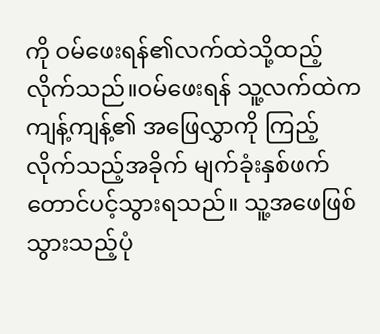ကို ဝမ်ဖေးရန်၏လက်ထဲသို့ထည့်လိုက်သည်။ဝမ်ဖေးရန် သူ့လက်ထဲက ကျန့်ကျန့်၏ အဖြေလွှာကို ကြည့်လိုက်သည့်အခိုက် မျက်ခုံးနှစ်ဖက်တောင်ပင့်သွားရသည်။ သူ့အဖေဖြစ်သွားသည့်ပုံ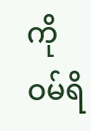ကို ဝမ်ရိ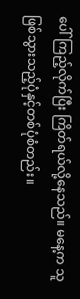ပေါ်ကြည့်လိုက်ပြီး ကြိတ်ရယ်လို့နေသည်။ မနေ့က သူဖြစ်သွားသည့်ပုံနှင့်တစ်ပုံစံတည်း။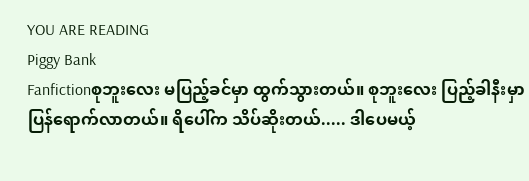YOU ARE READING
Piggy Bank
Fanfictionစုဘူးလေး မပြည့်ခင်မှာ ထွက်သွားတယ်။ စုဘူးလေး ပြည့်ခါနီးမှာ ပြန်ရောက်လာတယ်။ ရိပေါ်က သိပ်ဆိုးတယ်..... ဒါပေမယ့်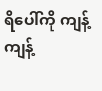ရိပေါ်ကို ကျန့်ကျန့်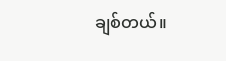ချစ်တယ်။